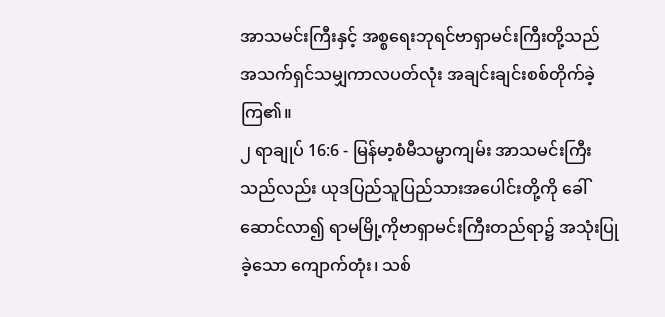အာသမင်းကြီးနှင့် အစ္စရေးဘုရင်ဗာရှာမင်းကြီးတို့သည် အသက်ရှင်သမျှကာလပတ်လုံး အချင်းချင်းစစ်တိုက်ခဲ့ကြ၏။
၂ ရာချုပ် 16:6 - မြန်မာ့စံမီသမ္မာကျမ်း အာသမင်းကြီးသည်လည်း ယုဒပြည်သူပြည်သားအပေါင်းတို့ကို ခေါ်ဆောင်လာ၍ ရာမမြို့ကိုဗာရှာမင်းကြီးတည်ရာ၌ အသုံးပြုခဲ့သော ကျောက်တုံး၊ သစ်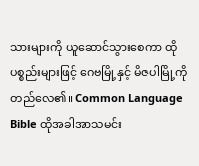သားများကို ယူဆောင်သွားစေကာ ထိုပစ္စည်းများဖြင့် ဂေဗမြို့နှင့် မိဇပါမြို့ကို တည်လေ၏။ Common Language Bible ထိုအခါအာသမင်း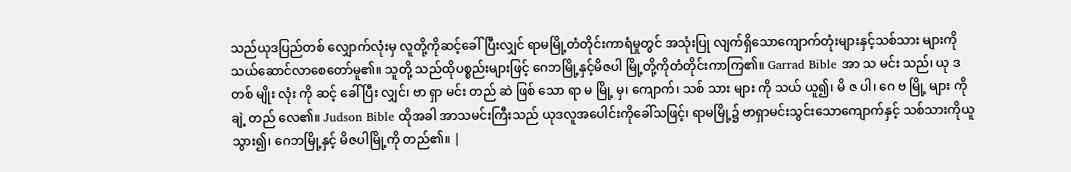သည်ယုဒပြည်တစ် လျှောက်လုံးမှ လူတို့ကိုဆင့်ခေါ်ပြီးလျှင် ရာမမြို့တံတိုင်းကာရံမှုတွင် အသုံးပြု လျက်ရှိသောကျောက်တုံးများနှင့်သစ်သား များကိုသယ်ဆောင်လာစေတော်မူ၏။ သူတို့ သည်ထိုပစ္စည်းများဖြင့် ဂေဘမြို့နှင့်မိဇပါ မြို့တို့ကိုတံတိုင်းကာကြ၏။ Garrad Bible အာ သ မင်း သည်၊ ယု ဒ တစ် မျိုး လုံး ကို ဆင့် ခေါ် ပြီး လျှင်၊ ဗာ ရှာ မင်း တည် ဆဲ ဖြစ် သော ရာ မ မြို့ မှ၊ ကျောက်၊ သစ် သား များ ကို သယ် ယူ၍၊ မိ ဇ ပါ၊ ဂေ ဗ မြို့ များ ကို ချဲ့ တည် လေ၏။ Judson Bible ထိုအခါ အာသမင်းကြီးသည် ယုဒလူအပေါင်းကိုခေါ်သဖြင့်၊ ရာမမြို့၌ ဗာရှာမင်းသွင်းသောကျောက်နှင့် သစ်သားကိုယူသွား၍၊ ဂေဘမြို့နှင့် မိဇပါမြို့ကို တည်၏။ |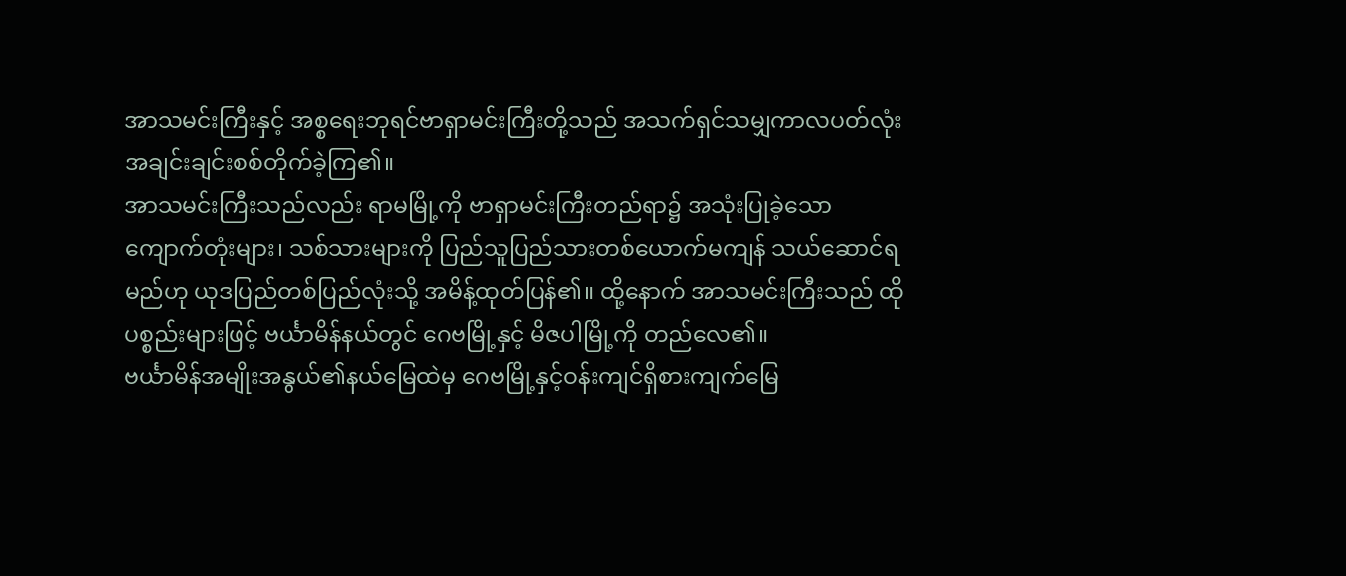အာသမင်းကြီးနှင့် အစ္စရေးဘုရင်ဗာရှာမင်းကြီးတို့သည် အသက်ရှင်သမျှကာလပတ်လုံး အချင်းချင်းစစ်တိုက်ခဲ့ကြ၏။
အာသမင်းကြီးသည်လည်း ရာမမြို့ကို ဗာရှာမင်းကြီးတည်ရာ၌ အသုံးပြုခဲ့သော ကျောက်တုံးများ၊ သစ်သားများကို ပြည်သူပြည်သားတစ်ယောက်မကျန် သယ်ဆောင်ရမည်ဟု ယုဒပြည်တစ်ပြည်လုံးသို့ အမိန့်ထုတ်ပြန်၏။ ထို့နောက် အာသမင်းကြီးသည် ထိုပစ္စည်းများဖြင့် ဗင်္ယာမိန်နယ်တွင် ဂေဗမြို့နှင့် မိဇပါမြို့ကို တည်လေ၏။
ဗင်္ယာမိန်အမျိုးအနွယ်၏နယ်မြေထဲမှ ဂေဗမြို့နှင့်ဝန်းကျင်ရှိစားကျက်မြေ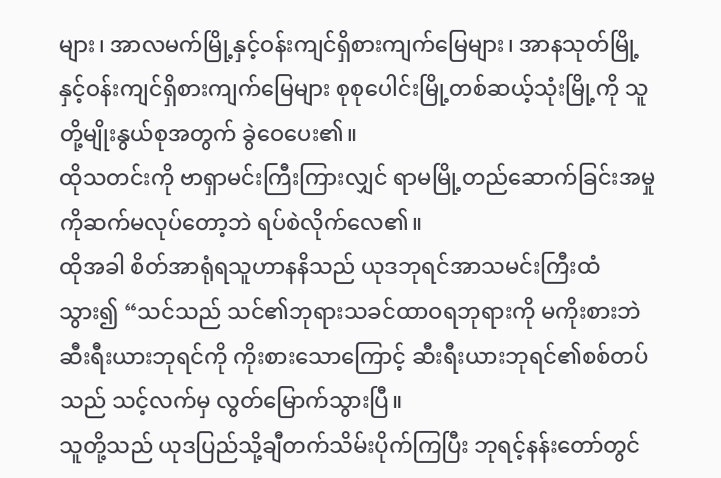များ၊ အာလမက်မြို့နှင့်ဝန်းကျင်ရှိစားကျက်မြေများ၊ အာနသုတ်မြို့နှင့်ဝန်းကျင်ရှိစားကျက်မြေများ စုစုပေါင်းမြို့တစ်ဆယ့်သုံးမြို့ကို သူတို့မျိုးနွယ်စုအတွက် ခွဲဝေပေး၏။
ထိုသတင်းကို ဗာရှာမင်းကြီးကြားလျှင် ရာမမြို့တည်ဆောက်ခြင်းအမှုကိုဆက်မလုပ်တော့ဘဲ ရပ်စဲလိုက်လေ၏။
ထိုအခါ စိတ်အာရုံရသူဟာနနိသည် ယုဒဘုရင်အာသမင်းကြီးထံသွား၍ “သင်သည် သင်၏ဘုရားသခင်ထာဝရဘုရားကို မကိုးစားဘဲ ဆီးရီးယားဘုရင်ကို ကိုးစားသောကြောင့် ဆီးရီးယားဘုရင်၏စစ်တပ်သည် သင့်လက်မှ လွတ်မြောက်သွားပြီ။
သူတို့သည် ယုဒပြည်သို့ချီတက်သိမ်းပိုက်ကြပြီး ဘုရင့်နန်းတော်တွင်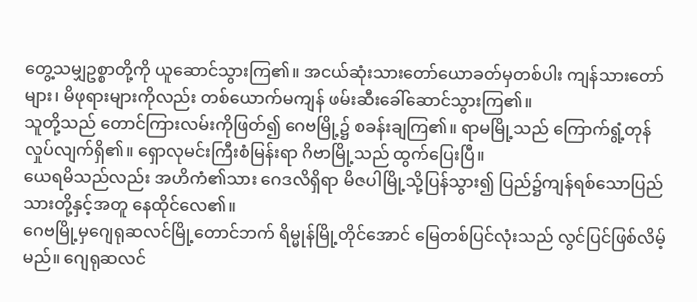တွေ့သမျှဥစ္စာတို့ကို ယူဆောင်သွားကြ၏။ အငယ်ဆုံးသားတော်ယောခတ်မှတစ်ပါး ကျန်သားတော်များ၊ မိဖုရားများကိုလည်း တစ်ယောက်မကျန် ဖမ်းဆီးခေါ်ဆောင်သွားကြ၏။
သူတို့သည် တောင်ကြားလမ်းကိုဖြတ်၍ ဂေဗမြို့၌ စခန်းချကြ၏။ ရာမမြို့သည် ကြောက်ရွံ့တုန်လှုပ်လျက်ရှိ၏။ ရှောလုမင်းကြီးစံမြန်းရာ ဂိဗာမြို့သည် ထွက်ပြေးပြီ။
ယေရမိသည်လည်း အဟိကံ၏သား ဂေဒလိရှိရာ မိဇပါမြို့သို့ပြန်သွား၍ ပြည်၌ကျန်ရစ်သောပြည်သားတို့နှင့်အတူ နေထိုင်လေ၏။
ဂေဗမြို့မှဂျေရုဆလင်မြို့တောင်ဘက် ရိမ္မုန်မြို့တိုင်အောင် မြေတစ်ပြင်လုံးသည် လွင်ပြင်ဖြစ်လိမ့်မည်။ ဂျေရုဆလင်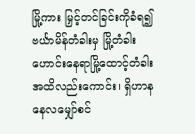မြို့ကား မြှင့်တင်ခြင်းကိုခံရ၍ ဗင်္ယာမိန်တံခါးမှ မြို့တံခါးဟောင်းနေရာမြို့ထောင့်တံခါးအထိလည်းကောင်း၊ ရှိဟာနနေလမျှော်စင်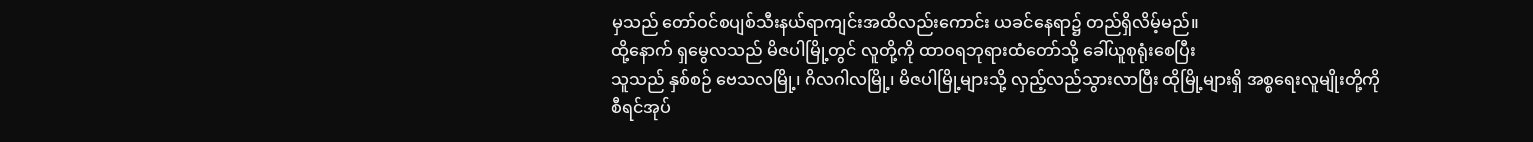မှသည် တော်ဝင်စပျစ်သီးနယ်ရာကျင်းအထိလည်းကောင်း ယခင်နေရာ၌ တည်ရှိလိမ့်မည်။
ထို့နောက် ရှမွေလသည် မိဇပါမြို့တွင် လူတို့ကို ထာဝရဘုရားထံတော်သို့ ခေါ်ယူစုရုံးစေပြီး
သူသည် နှစ်စဉ် ဗေသလမြို့၊ ဂိလဂါလမြို့၊ မိဇပါမြို့များသို့ လှည့်လည်သွားလာပြီး ထိုမြို့များရှိ အစ္စရေးလူမျိုးတို့ကို စီရင်အုပ်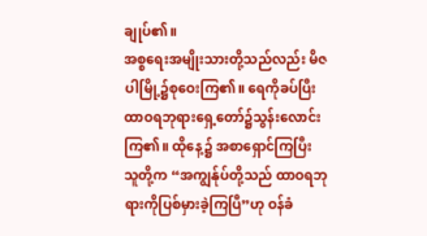ချုပ်၏။
အစ္စရေးအမျိုးသားတို့သည်လည်း မိဇပါမြို့၌စုဝေးကြ၏။ ရေကိုခပ်ပြီး ထာဝရဘုရားရှေ့တော်၌သွန်းလောင်းကြ၏။ ထိုနေ့၌ အစာရှောင်ကြပြီး သူတို့က “အကျွန်ုပ်တို့သည် ထာဝရဘုရားကိုပြစ်မှားခဲ့ကြပြီ”ဟု ဝန်ခံ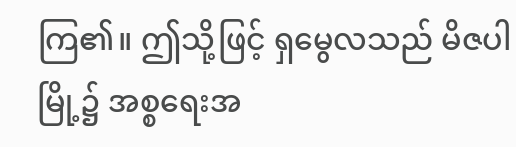ကြ၏။ ဤသို့ဖြင့် ရှမွေလသည် မိဇပါမြို့၌ အစ္စရေးအ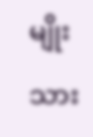မျိုးသား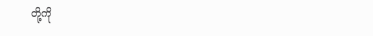တို့ကို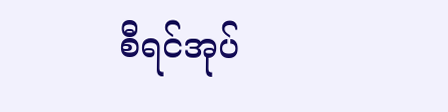စီရင်အုပ်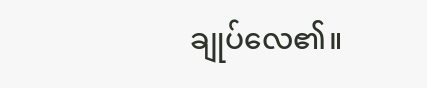ချုပ်လေ၏။